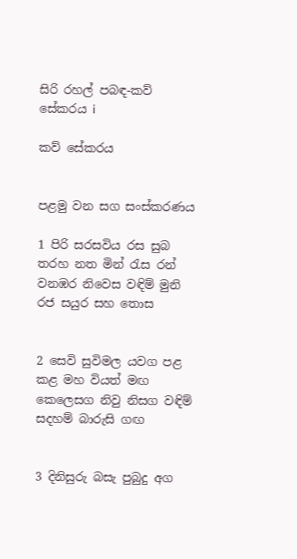සිරි රහල් පබඳ-කව් සේකරය i

කව් සේකරය


පළමු වන සග සංස්කරණය

1 පිරි සරසවිය රස සුබ තරහ නත මින් රැස රන් වනඹර නිවෙස වඳිම් මුනි රජ සයුර සහ තොස


2 සෙවි සුවිමල යවග පළ කළ මහ වියත් මඟ කෙලෙසග නිවු නිසග වඳිම් සදහම් බාරුසි ගඟ


3 දිනිසුරු බසැ පුබුදු අග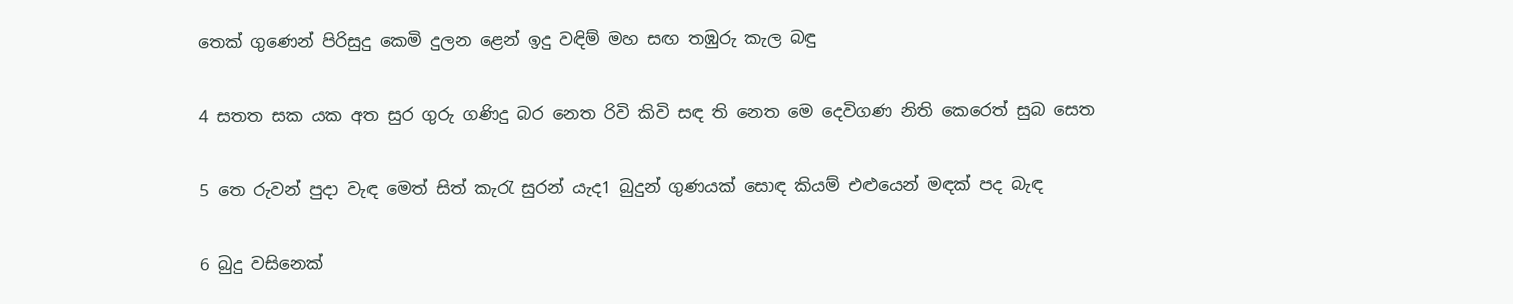තෙක් ගුණෙන් පිරිසුදු කෙමි දුලන ළෙන් ඉදු වඳිම් මහ සඟ තඹුරු කැල බඳු


4 සතත සක යක අත සුර ගුරු ගණිදු බර නෙත රිවි කිවි සඳ ති නෙත මෙ දෙවිගණ නිති කෙරෙත් සුබ සෙත


5 තෙ රුවන් පුදා වැඳ මෙත් සිත් කැරැ සුරන් යැද1 බුදුන් ගුණයක් සොඳ කියම් එළුයෙන් මඳක් පද බැඳ


6 බුදු වසිනෙක්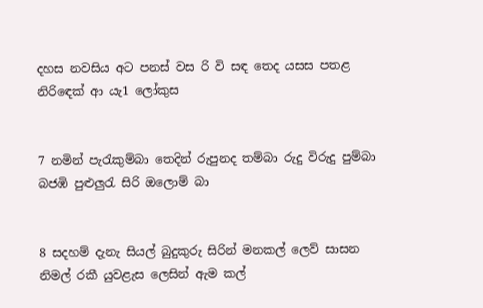දහස නවසිය අට පනස් වස රි වි සඳ තෙද යසස පතළ නිරි‍ඳෙක් ආ යැ1 ලෝකුස


7 නමින් පැරැකුම්බා තෙදින් රුපුනද තම්බා රුදු විරුදු පුම්බා බජඹි පුළුලුරැ සිරි ඔලොම් බා


8 සදහම් දැනැ සියල් බුදුකුරු සිරින් මනකල් ලෙව් සාසන නිමල් රකී යුවළැස ලෙසින් ඇම කල්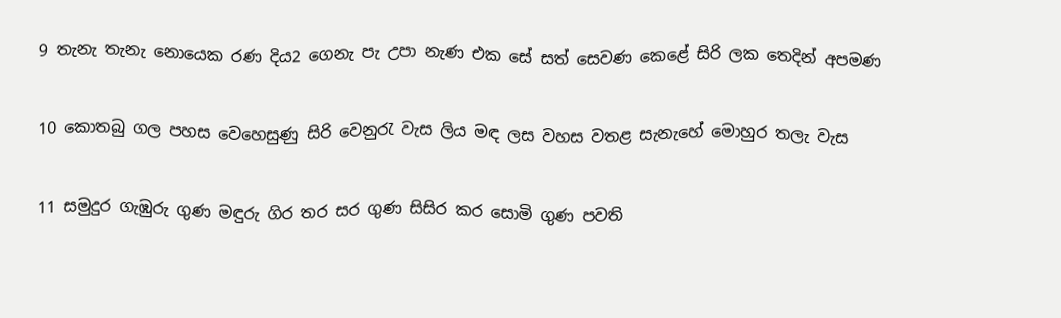9 තැනැ තැනැ නොයෙක රණ දිය2 ගෙනැ පැ උපා නැණ එක සේ සත් සෙවණ කෙළේ සිරි ලක තෙදින් අපමණ


10 කොතබු ගල පහස වෙහෙසුණු සිරි වෙනුරැ වැස ලිය මඳ ලස වහස වතළ සැනැහේ මොහුර තලැ වැස


11 සමුදුර ගැඹුරු ගුණ මඳුරු ගිර තර සර ගුණ සිසිර කර සොමි ගුණ පවති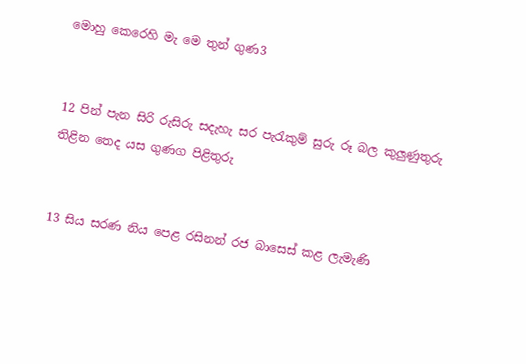මොහු කෙරෙහි මැ මෙ තුන් ගුණ3


12 පින් පැන සිරි රුසිරු සදැහැ සර පැරැකුම් සුරු රූ බල කුලුණුතුරු තිළින තෙද යස ගුණග පිළිතුරු


13 සිය සරණ නිය පෙළ රසිනන් රජ ‍බාසෙස් කළ ලැමැණි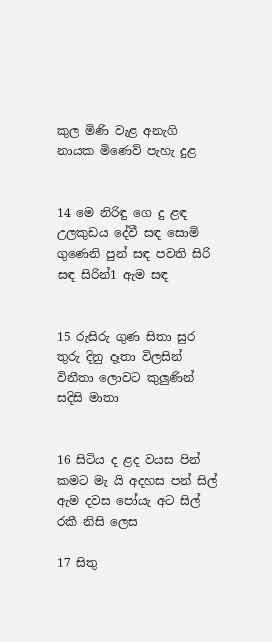කුල මිණි වැළ අනැගි නායක මිණෙව් පැහැ දුළ


14 මෙ නිරිඳු ගෙ දු ළඳ උලකුඩය දේවී සඳ සොමි ගුණෙනි පුන් සඳ පවති සිරි සඳ සිරින්1 ඇම සඳ


15 රුසිරු ගුණ සිතා සුර තුරු දිනු දෑතා විලසින් විනීතා ලොවට කුලුණින් සදිසි මාතා


16 සිටිය ද ළද වයස පින් කමට මැ යි අදහස පන් සිල් ඇම දවස පෝයැ අට සිල් රකී නිසි ලෙස

17 සිතු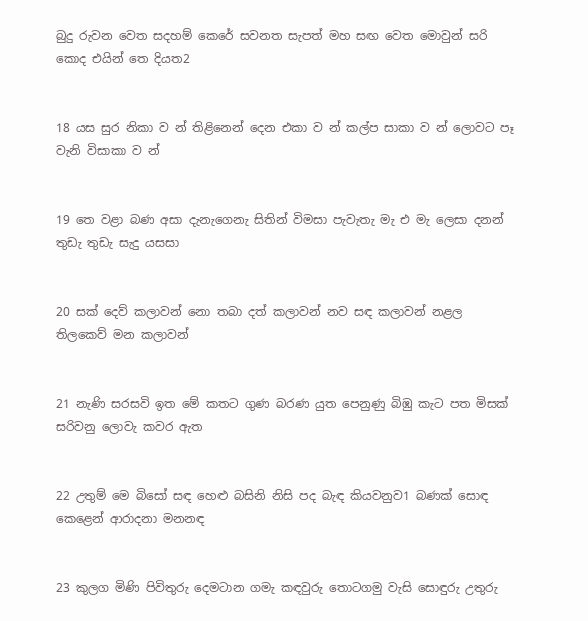බුදු රුවන වෙත සදහම් කෙරේ සවනත සැපත් මහ සඟ වෙත මොවුන් සරි කොද එයින් තෙ දියත2


18 යස සුර නිකා ව න් තිළිනෙන් දෙන එකා ව න් කල්ප සාකා ව න් ‍ලොවට පෑ වැනි විසාකා ව න්


19 තෙ වළා බණ අසා දැනැගෙනැ සිතින් විමසා පැවැතැ මැ එ මැ ලෙසා දනන් තුඩැ තුඩැ සැදු යසසා


20 සක් දෙව් කලාවන් නො තබා දත් කලාවන් නව සඳ කලාවන් නළල තිලකෙව් මන කලාවන්


21 නැණි සරසවි ඉත මේ කතට ගුණ බරණ යුත පෙනුණු බිඹු කැට පත මිසක් සරිවනු ලොවැ කවර ඇත


22 උතුම් මෙ බිසෝ සඳ හෙළු බසිනි නිසි පද බැඳ කියවනුව1 බණක් සොඳ කෙළෙන් ආරාදනා මනනඳ


23 කුලග මිණි පිවිතුරු දෙමටාන ගමැ කඳවුරු තොටගමු වැසි සොඳුරු උතුරු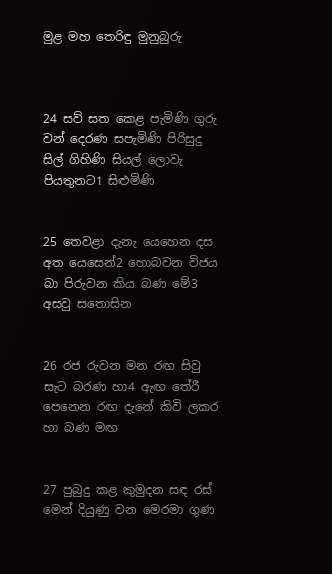මුළ මහ තෙරිඳු මුනුබුරු



24 සව් සත කෙළ පැමිණි ගුරු වන් දෙරණ සපැමිණි පිරිසුදු සිල් ගිහිණි සියල් ලොවැ පියතුනට1 සිළුමිණි


25 තෙවළා දැනැ යෙහෙන දස අත යෙසෙන්2 හොබවන විජය බා පිරුවන කිය බණ මේ3 අසවු සතොසින


26 රජ රුවන මන රඟ සිවු සැට බරණ හා4 ඇඟ තේරී පෙනෙන රඟ දැනේ කිවි ලකර හා බණ මඟ


27 පුබුදු කළ කුමුදන සඳ රස් මෙන් දියුණු වන මෙරමා ගුණ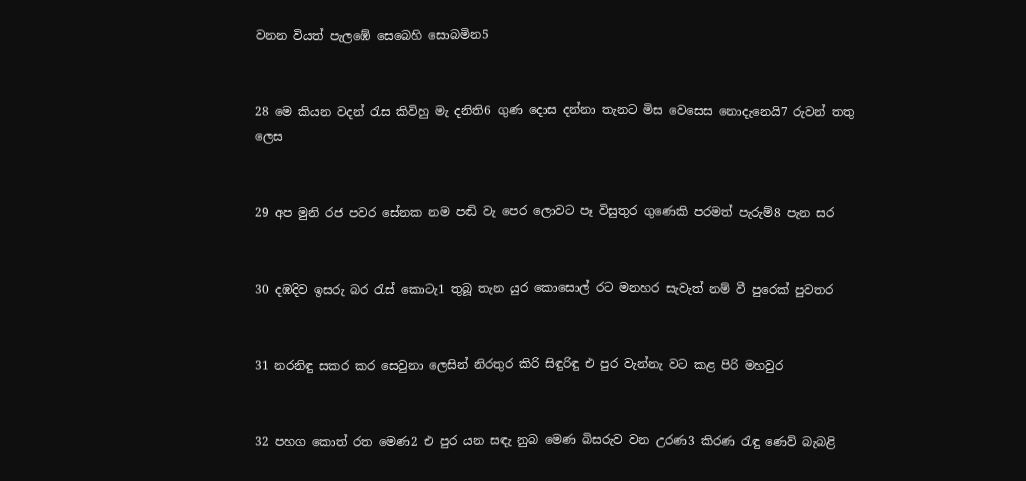වනන වියත් පැලඹේ සෙබෙහි සොබමින5


28 මෙ කියන වදන් රැස කිවිහු මැ දනිති6 ගුණ දොස දන්නා තැනට මිස වෙසෙස නොදැනෙයි7 රුවන් තතු ලෙස


29 අප මුනි රජ පවර සේනක නම පඬි වැ පෙර ලොවට පෑ විසුතුර ගුණෙකි පරමත් පැරුම්8 පැන සර


30 දඹදිව ඉසරු බර රැස් කොටැ1 තුබූ තැන යුර කොසොල් රට මනහර සැවැත් නම් වී පුරෙක් පුවතර


31 නරනිඳු සකර කර සෙවුනා ලෙසින් නිරතුර කිරි සිඳුරිඳු එ පුර වැන්නැ වට කළ පිරි මහවුර


32 පහග කොත් රත මෙණ2 එ පුර යන සඳැ නුබ මෙණ බිසරුව වන උරණ3 කිරණ රැඳු ණෙව් බැබළි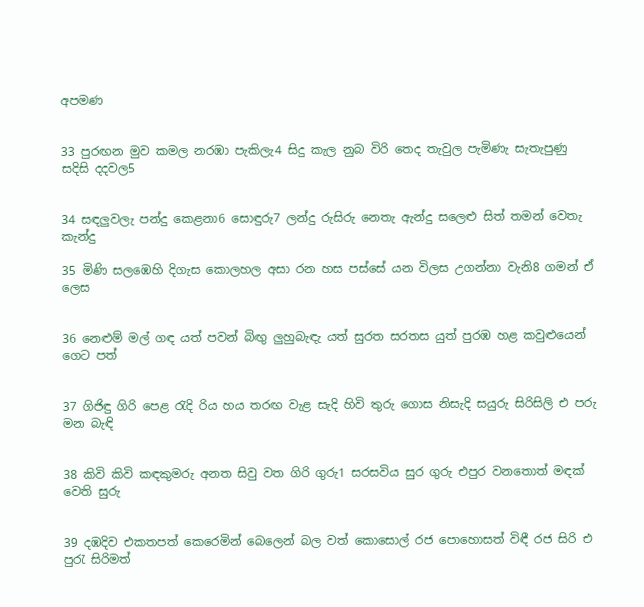අපමණ


33 පුරඟන මුව කමල නරඹා පැකිලැ4 සිදු කැල නුබ විරි තෙද තැවුල පැමිණැ සැතැපුණු සදිසි දදවල5


34 සඳලුවලැ පන්දු කෙළනා6 සොඳුරු7 ලන්දු රුසිරු නෙතැ ඇන්දු සලෙළු සිත් තමන් වෙතැ කැන්දු

35 මිණි සලඹෙහි දිගැස කොලහල අසා රන හස පස්සේ යන විලස උගන්නා වැනි8 ගමන් ඒ ලෙස


36 නෙළුම් මල් ගඳ යත් පවන් බිඟු ලුහුබැඳැ යත් සුරත සරතස යුත් පුරඹ හළ කවුළුයෙන් ගෙට පත්


37 ගිජිඳු ගිරි පෙළ රැදි රිය හය තරඟ වැළ සැදි හිවි තුරු ගොස නිසැදි සයුරු සිරිසිලි එ පරු මන බැඳි


38 කිවි කිවි කඳකුමරු අනත සිවු වත ගිරි ගුරු1 සරසවිය සුර ගුරු එපුර වනතොත් මඳක් වෙති සුරු


39 දඹදිව එකතපත් කෙරෙමින් බෙලෙන් බල වත් කොසොල් රජ පොහොසත් විඳී රජ සිරි එ පුරැ සිරිමත්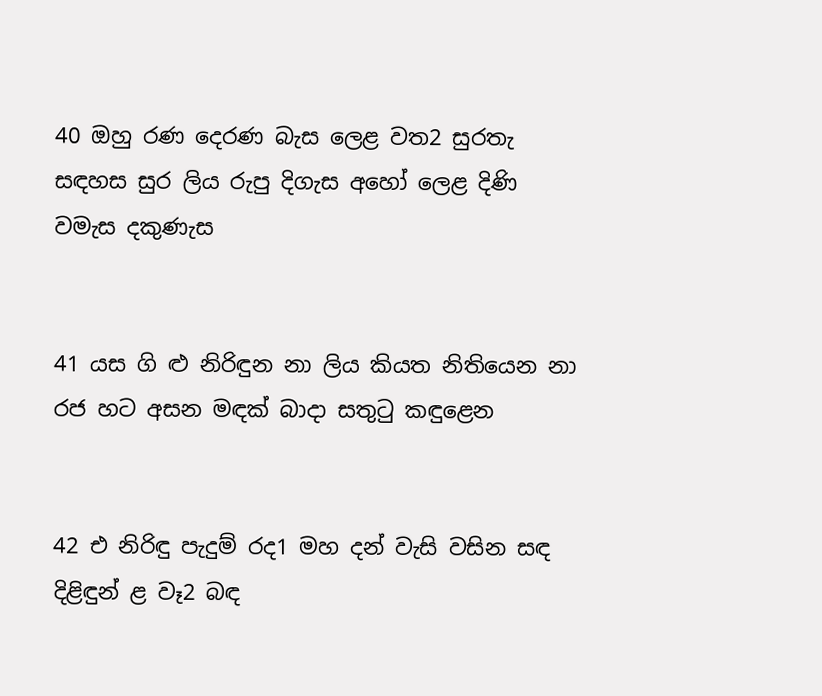40 ඔහු රණ දෙරණ බැස ලෙළ වත2 සුරතැ සඳහස සුර ලිය රුපු දිගැස අහෝ ලෙළ දිණි වමැස දකුණැස


41 යස ගි ළු නිරිඳුන නා ලිය කියත නිතියෙන නා රජ හට අසන මඳක් බාදා සතුටු කඳුළෙන


42 එ නිරිඳු පැදුම් රද1 මහ දන් වැසි වසින සඳ දිළිඳුන් ළ වෑ2 බඳ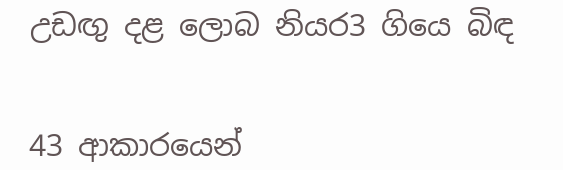උඩඟු දළ ලොබ නියර3 ගියෙ බිඳ


43 ආකාරයෙන්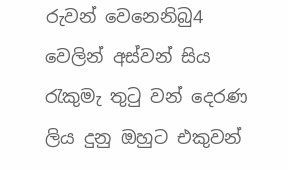රුවන් වෙනෙනිබු4 වෙලින් අස්වන් සිය රැකුමැ තුටු වන් දෙරණ ලිය දුනු ඔහුට එකුවන්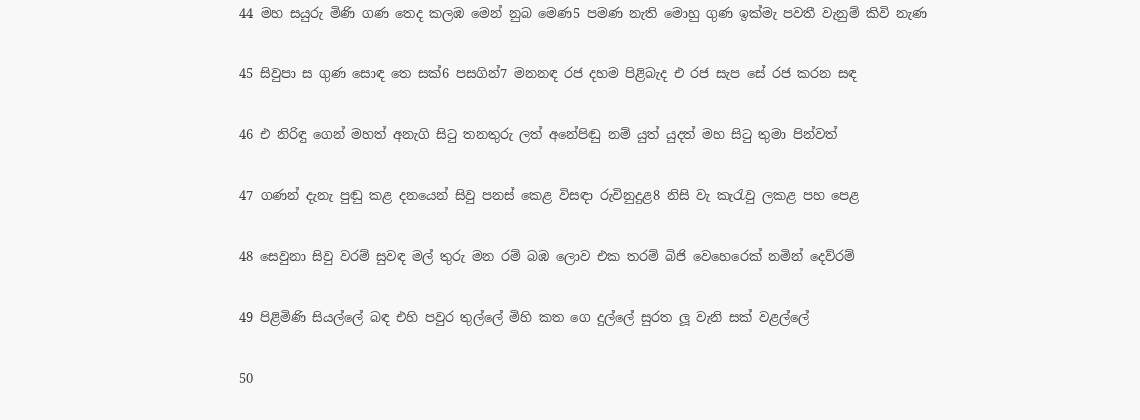44 මහ සයුරු මිණි ගණ තෙද කලඹ මෙන් නුබ මෙණ5 පමණ නැති මොහු ගුණ ඉක්මැ පවතී වැනුම් කිවි නැණ


45 සිවුපා ස ගුණ සොඳ තෙ සක්6 පසගින්7 මනනඳ රජ දහම පිළිබැද එ රජ සැප සේ රජ කරන සඳ


46 එ නිරිඳු ගෙන් මහත් අනැගි සිටු තනතුරු ලත් අනේපිඬු නම් යුත් යුදත් මහ සිටු තුමා පින්වත්


47 ගණන් දැනැ පුඬු කළ දනයෙන් සිවු පනස් කෙළ විසඳා රුවිනුදුළ8 නිසි වැ කැරැවු ලකළ පහ පෙළ


48 සෙවුනා සිවු වරම් සුවඳ මල් තුරු මන රම් බඹ ලොව එක තරම් බිජි වෙහෙරෙක් නමින් දෙව්රම්


49 පිළිමිණි සියල්ලේ බඳ එහි පවුර තුල්ලේ මිහි කත ගෙ දුල්ලේ සුරත ලූ වැනි සක් වළල්ලේ


50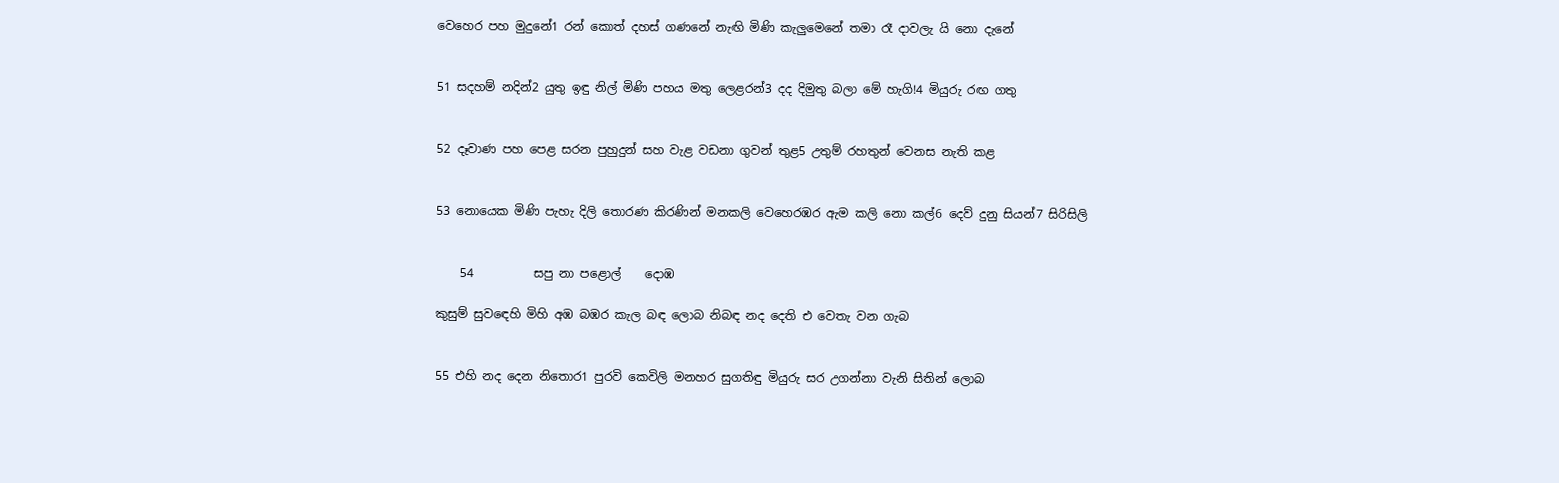වෙහෙර පහ මුදුනේ1 රන් කොත් දහස් ගණනේ නැඟි මිණි කැලුමෙනේ තමා රෑ දාවලැ යි නො දැනේ


51 සදහම් නදින්2 යුතු ඉඳු නිල් මිණි පහය මතු ලෙළරන්3 දද දිමුතු බලා මේ හැගි!4 මියුරු රඟ ගතු


52 දෑවාණ පහ පෙළ සරන පුහුදුන් සහ වැළ වඩනා ගුවන් තුළ5 උතුම් රහතුන් වෙනස නැති කළ


53 නොයෙක මිණි පැහැ දිලි තොරණ කිරණින් මනකලි වෙහෙරඹර ඇම කලි නො කල්6 දෙව් දුනු සියන්7 සිරිසිලි


    54          සපු නා පළොල්    දොඹ

කුසුම් සුව‍ඳෙහි මිහි අඹ බඹර කැල බඳ ලොබ නිබඳ නද දෙති එ වෙතැ වන ගැබ


55 එහි නද දෙන නිතොර1 පුරවි කෙවිලි මනහර සුගතිඳු මියුරු සර උගන්නා වැනි සිතින් ලොබ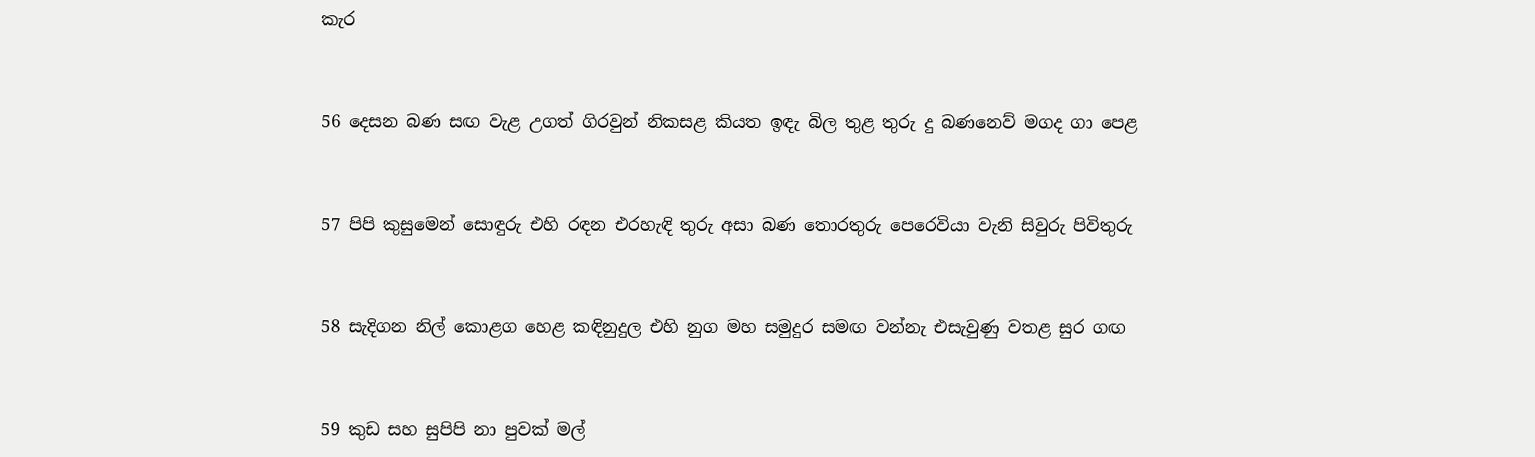කැර


56 දෙසන බණ සඟ වැළ උගත් ගිරවුන් නිකසළ කියත ඉඳැ බිල තුළ තුරු දු බණනෙව් මගද ගා පෙළ


57 පිපි කුසුමෙන් සොඳුරු එහි රඳන එරහැඳි තුරු අසා බණ තොරතුරු පෙරෙවියා වැනි සිවුරු පිවිතුරු


58 සැදිගන නිල් කොළග හෙළ කඳිනුදුල එහි නුග මහ සමුදුර සමඟ වන්නැ එසැවුණු වතළ සුර ගඟ


59 කුඩ සහ සුපිපි නා පුවක් මල්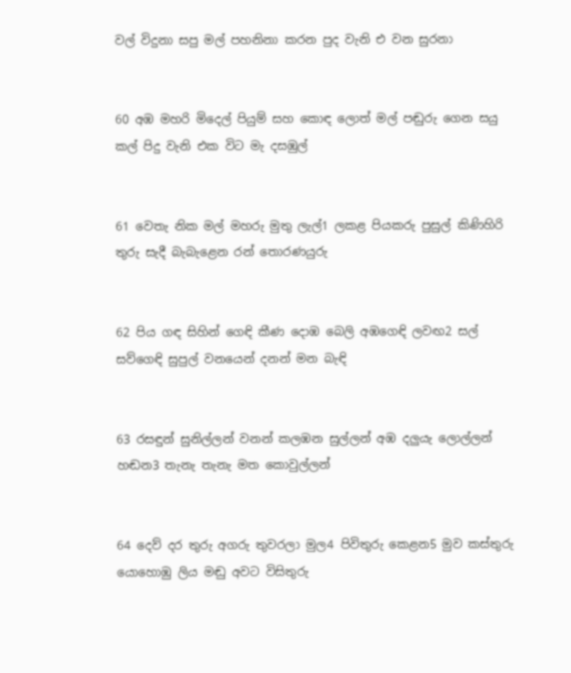වල් විදුනා සපු මල් පහනිනා කරන පුද වැනි එ වන සුරනා


60 අඹ මහරි මිදෙල් පියුම් සහ කොඳ ලොත් මල් පඬුරු ගෙන සයු කල් පිදු වැනි එක විට මැ දසඹුල්


61 වෙතැ නික මල් මහරු මුතු ලැල්1 ලකළ පියකරු පුසුල් කිණිහිරි තුරු සැදී බැබැළෙන රන් තොරණයුරු


62 පිය ගඳ සිහින් ගෙඳි කීණ දොඹ බෙලි අඹගෙඳි ලවඟ2 සල් සව්ගෙඳි සුපුල් වනයෙන් දනන් මන බැඳි


63 රසඳුන් සුනිල්ලන් වනන් කලඹන සුල්ලන් අඹ දලුයැ ලොල්ලන් හඬන3 තැනැ තැනැ මත කොවුල්ලන්


64 දෙව් දර තුරු අගරු තුවරලා මුල4 පිවිතුරු කෙළන5 මුව කස්තුරු යොහොඹු ලිය මඬු අවට විසිතුරු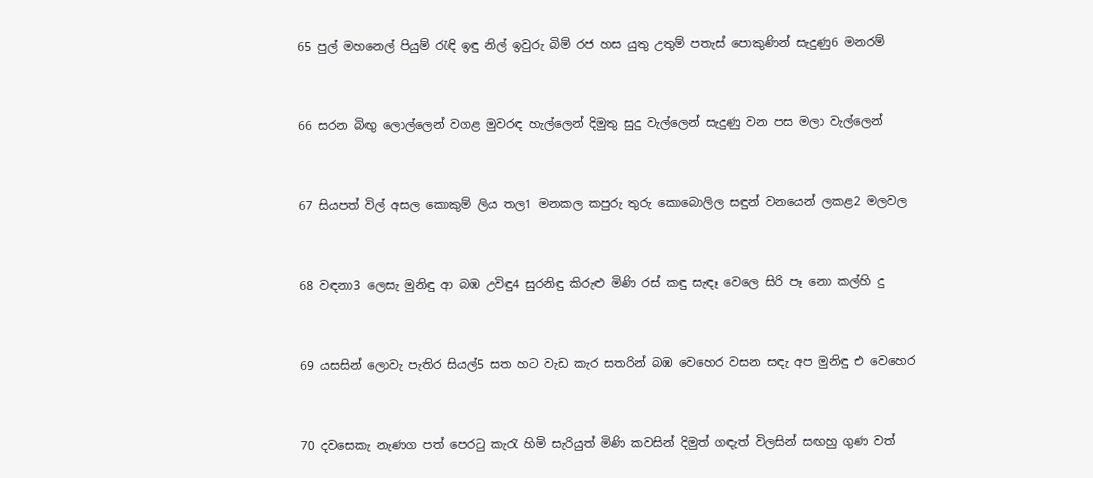65 පුල් මහනෙල් පියුම් රැඳි ඉඳු නිල් ඉවුරු බිම් රජ හස යුතු උතුම් පතැස් පොකුණින් සැදුණු6 මනරම්


66 සරන බිඟු ලොල්ලෙන් වගළ මුවරඳ හැල්ලෙන් දිමුතු සුදු වැල්ලෙන් සැදුණු වන පස මලා වැල්ලෙන්


67 සියපත් විල් අසල කොකුම් ලිය තල1 මනකල කපුරු තුරු කොබොලිල සඳුන් වනයෙන් ලකළ2 මලවල


68 වඳනා3 ලෙසැ මුනිඳු ආ බඹ උවිඳු4 සුරනිඳු කිරුළු මිණි රස් කඳු සැඳෑ වෙලෙ සිරි පෑ නො කල්හි දු


69 යසසින් ලොවැ පැතිර සියල්5 සත හට වැඩ කැර සතරින් බඹ වෙහෙර වසන සඳැ අප මුනිඳු එ වෙහෙර


70 දවසෙකැ නැණග පත් පෙරටු කැරැ හිමි සැරියුත් මිණි කවසින් දිමුත් ගඳැත් විලසින් සඟහු ගුණ වත්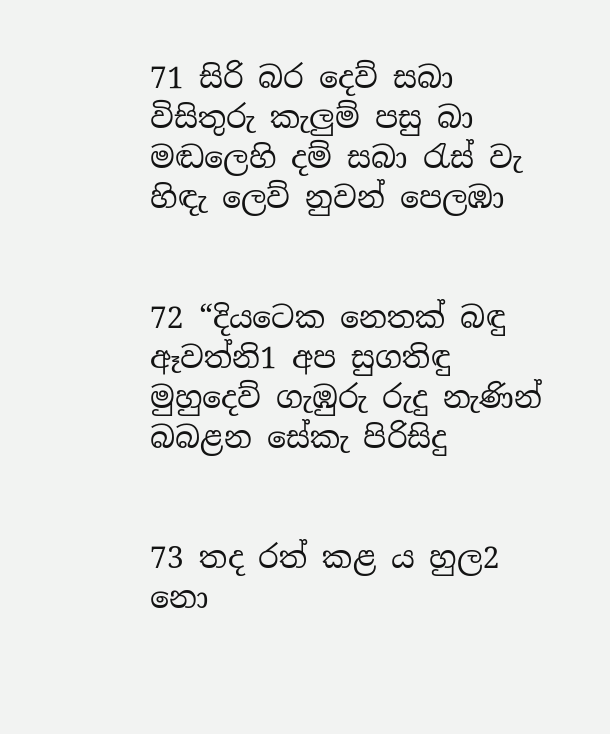71 සිරි බර දෙව් සබා විසිතුරු කැලුම් පසු බා මඬලෙහි දම් සබා රැස් වැ හිඳැ ලෙව් නුවන් පෙලඹා


72 “දියටෙක නෙතක් බඳු ඈවත්නි1 අප සුගතිඳු මුහුදෙව් ගැඹුරු රුදු නැණින් බබළන සේකැ පිරිසිදු


73 තද රත් කළ ය හුල2 නො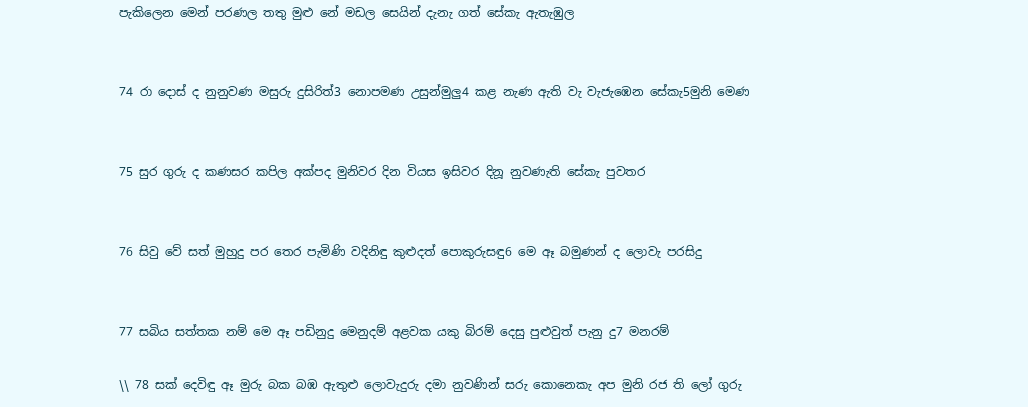පැකිලෙන මෙන් පරණල තතු මුළු නේ මඩල සෙයින් දැනැ ගත් සේකැ ඇතැඹුල


74 රා දොස් ද නුනුවණ මසුරු දුසිරිත්3 නොපමණ උසුන්මුලු4 කළ නැණ ඇති වැ වැජැඹෙන සේකැ5මුනි මෙණ


75 සුර ගුරු ද කණසර කපිල අක්පද මුනිවර දින වියස ඉසිවර දිනූ නුවණැති සේකැ පුවතර


76 සිවු වේ සත් මුහුදු පර තෙර පැමිණි වදිනිඳු කුළුදත් පොකුරුසඳු6 මෙ ඈ බමුණන් ද ලොවැ පරසිදු


77 සබිය සත්තක නම් මෙ ඈ පඩිනුදු මෙනුදම් අළවක යකු බිරම් දෙසු පුළුවුත් පැනු දු7 මනරම්

\\ 78 සක් දෙවිඳු ඈ මුරු බක බඹ ඇතුළු ලොවැදුරු දමා නුවණින් සරු කොනෙකැ අප මුනි රජ ති ලෝ ගුරු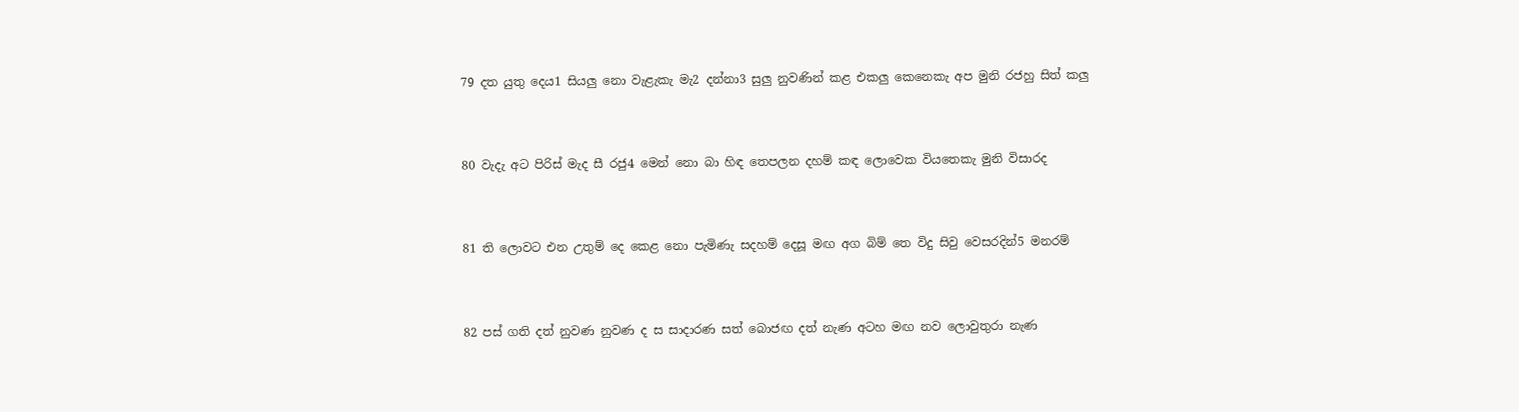79 දත යුතු දෙය1 සියලු නො වැළැකැ මැ2 දන්නා3 සුලු නුවණින් කළ එකලු කෙනෙකැ අප මුනි රජහු සිත් කලු


80 වැදැ අට පිරිස් මැද සී රජු4 මෙන් නො බා හිඳ තෙපලන දහම් කඳ ලොවෙක වියතෙකැ මුනි විසාරද


81 ති ලොවට එන උතුම් දෙ කෙළ නො පැමිණැ සදහම් දෙසූ මඟ අග බිම් තෙ විදු සිවු වෙසරදින්5 මනරම්


82 පස් ගති දත් නුවණ නුවණ ද ස සාදාරණ සත් බොජඟ දත් නැණ අටහ මඟ නව ලොවුතුරා නැණ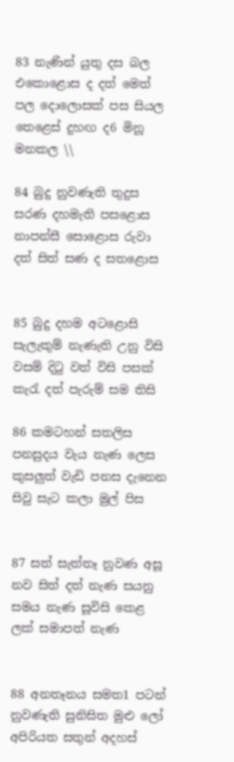83 නැණින් යුතු දස බල එකොළොස ද දත් මෙත් පල දොලොසක් පස සියල තෙළෙස් දුහඟ ද6 මිනූ මනකල \\

84 බුදු නුවණැති තුදුස සරණ දහමැති පසළොස නාපන්සී සොළොස රුවා දත් සිත් සණ ද සතළොස


85 බුදු දහම අටළොසි සැලැකුම් නැණැති උනු විසි වසම් දිටු වත් විසි පසක් කැරැ දත් පැරුම් සම තිසි

86 කමටහන් සතලිස පනසුදය වැය නැණ ලෙස කුසලුත් වැඩි පනස දැනෙන සිවු සැට කලා මුල් පිස


87 සත් සැත්තෑ නුවණ අසූ නව සිත් දත් නැණ සයනු සමය නැණ සූවිසි කෙළ ලක් සමාපත් නැණ


88 අනතෑනය සමත1 පටන් නුවණැති සුනිසිත මුළු ලෝ අපිරියත සතුන් අදහස්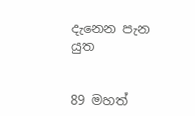දැනෙන පැන යුත


89 මහත්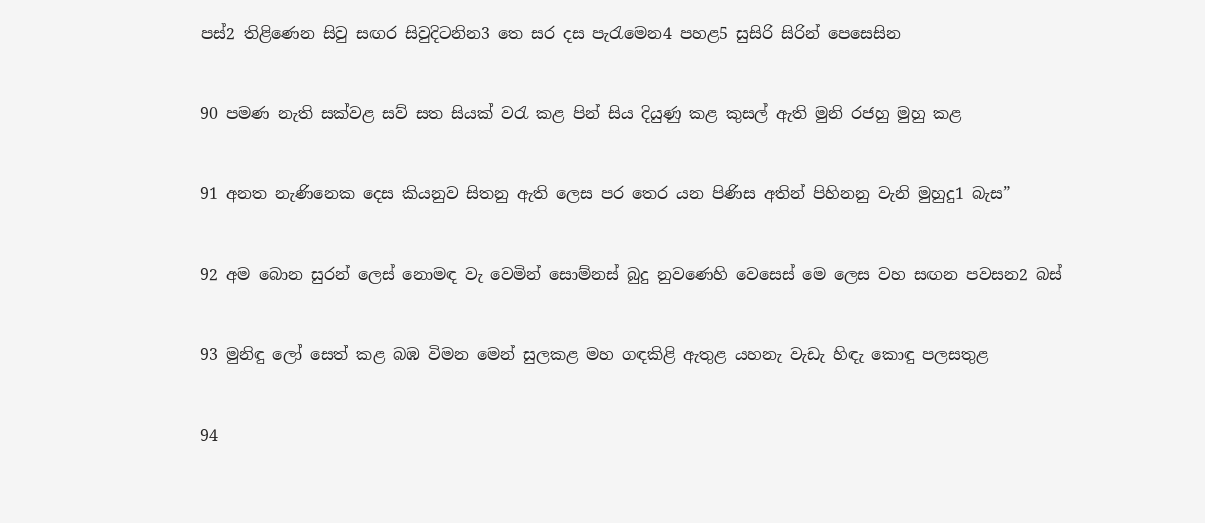පස්2 තිළිණෙන සිවු සඟර සිවුදිටනින3 තෙ සර දස පැරැමෙන4 පහළ5 සුසිරි සිරින් පෙසෙසින


90 පමණ නැති සක්වළ සව් සත සියක් වරැ කළ පින් සිය දියුණු කළ කුසල් ඇති මුනි රජහු මුහු කළ


91 අනත නැණිනෙක දෙස කියනුව සිතනු ඇති ලෙස පර තෙර යන පිණිස අතින් පිහිනනු වැනි මුහුදු1 බැස”


92 අම බොන සුරන් ලෙස් නොමඳ වැ වෙමින් සොම්නස් බුදු නුවණෙහි වෙසෙස් මෙ ලෙස වහ සඟන පවසන2 බස්


93 මුනිඳු ලෝ සෙත් කළ බඹ විමන මෙන් සුලකළ මහ ගඳකිළි ඇතුළ යහනැ වැඩැ හිඳැ කොඳු පලසතුළ


94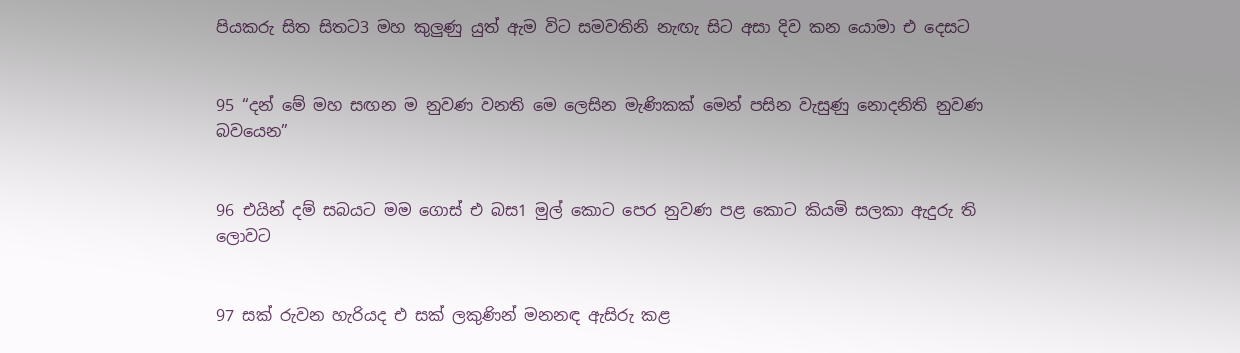පියකරු සිත සිතට3 මහ කුලුණු යුත් ඇම විට සමවතිනි නැඟැ සිට අසා දිව කන යොමා එ දෙසට


95 “දන් මේ මහ සඟන ම නුවණ වනති මෙ ලෙසින මැණිකක් මෙන් පසින වැසුණු නොදනිති නුවණ බ‍වයෙන”


96 එයින් දම් සබයට මම ගොස් එ බස1 මුල් කොට පෙර නුවණ පළ කොට කියමි සලකා ඇදුරු ති ලොවට


97 සක් රුවන හැරියද එ සක් ලකුණින් මනනඳ ඇසිරු කළ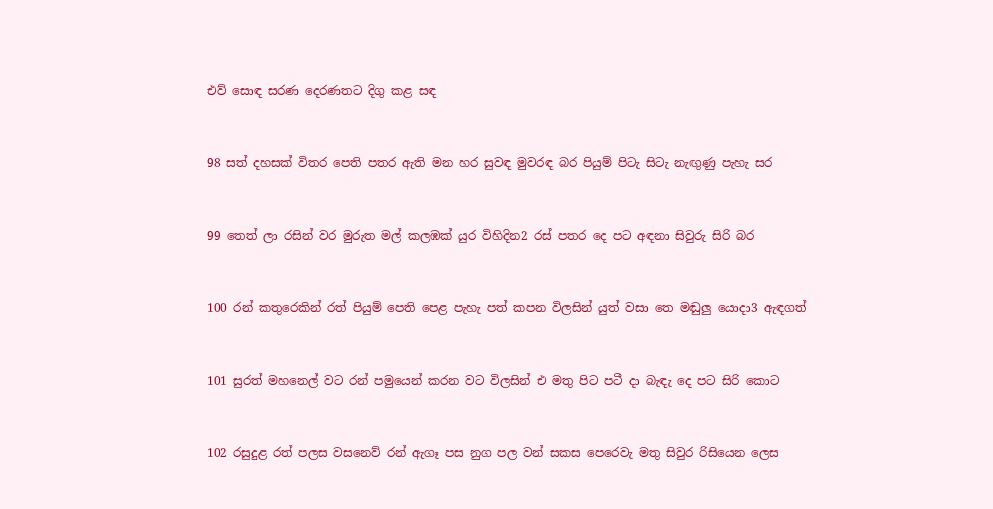එව් සොඳ සරණ දෙරණතට දිගු කළ සඳ


98 සත් දහසක් විතර පෙති පතර ඇති මන හර සුවඳ මුවරඳ බර පියුම් පිටැ සිටැ නැඟුණු පැහැ සර


99 තෙත් ලා රසින් වර මුරුත මල් කලඹක් යුර විහිදින2 රස් පතර දෙ පට අඳනා සිවුරු සිරි බර


100 රන් කතුරෙකින් රත් පියුම් පෙති පෙළ පැහැ පත් කපන විලසින් යුත් වසා තෙ මඬුලු යොදා3 ඇඳගත්


101 සුරත් මහනෙල් වට රන් පමුයෙන් කරන වට විලසින් එ මතු පිට පටී දා බැ‍ඳැ දෙ පට සිරි කොට


102 රසුදුළ රත් පලස වසනෙව් රන් ඇගෑ පස නුග පල වන් සකස පෙරෙවැ මතු සිවුර රිසියෙන ලෙස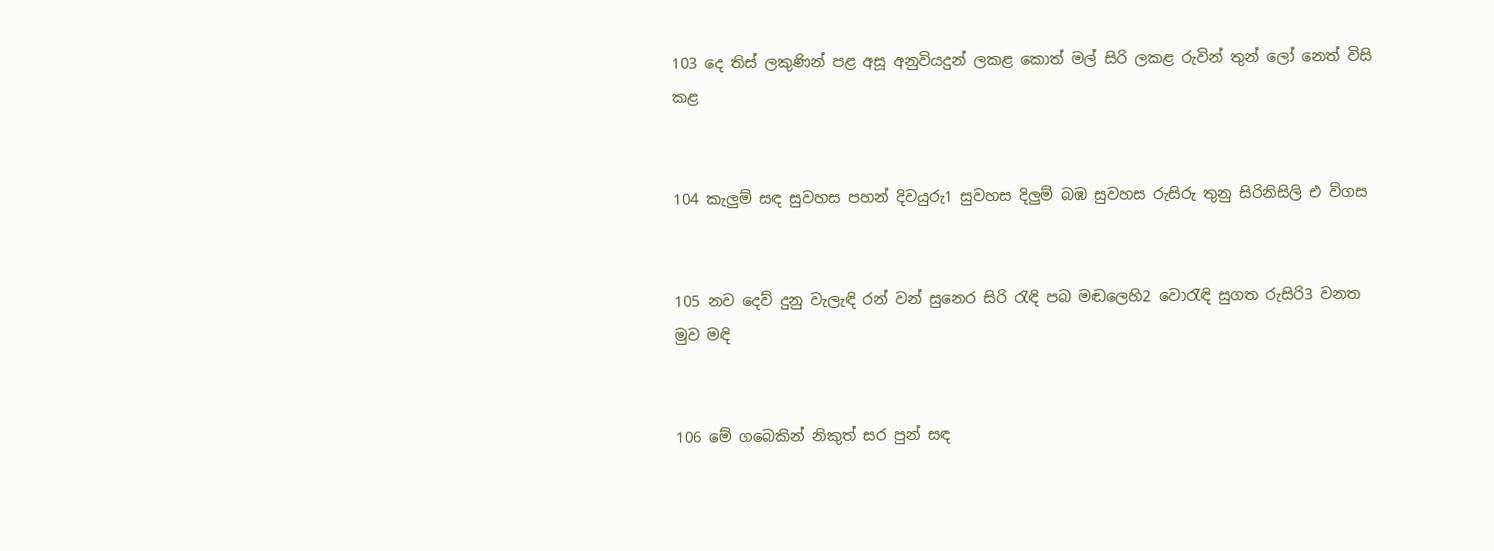103 දෙ තිස් ලකුණින් පළ අසූ අනුවියදුන් ලකළ කොත් මල් සිරි ලකළ රුවින් තුන් ලෝ නෙත් විසි කළ


104 කැලුම් සඳ සුවහස පහන් දිවයුරු1 සුවහස දිලුම් බඹ සුවහස රුසිරු තුනු සිරිනිසිලි එ විගස


105 නව දෙව් දුනු වැලැඳි රන් වන් සුනෙර සිරි රැඳි පබ මඬලෙහි2 වොරැඳි සුගත රුසිරි3 වනත මුව මඳි


106 මේ ගබෙකින් නිකුත් සර පුන් සඳ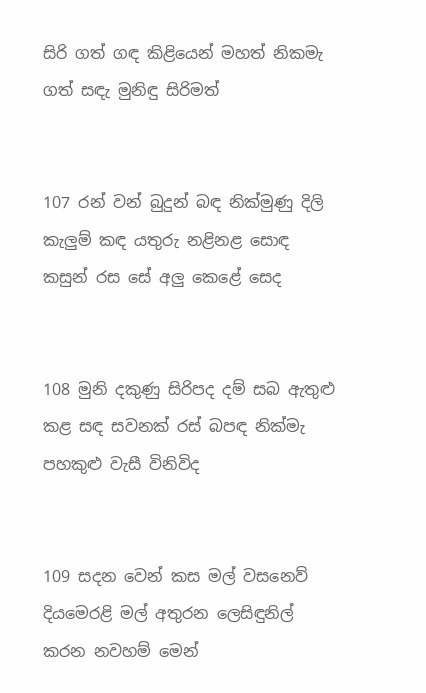සිරි ගත් ගඳ කිළියෙන් මහත් නිකමැ ගත් සඳැ මුනිඳු සිරිමත්


107 රන් වන් බුදුන් බඳ නික්මුණු දිලි කැලුම් කඳ යතුරු නළිනළ සොඳ කසුන් රස සේ අලු කෙළේ සෙද


108 මුනි දකුණු සිරිපද දම් සබ ඇතුළු කළ සඳ සවනක් රස් බපඳ නික්මැ පහකුළු වැසී විනිවිද


109 සදන වෙන් කස මල් වසනෙව් දියමෙරළි මල් අතුරන ලෙසිඳුනිල් කරන නවහම් මෙන්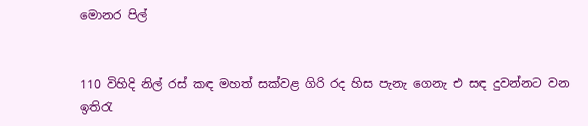මොනර පිල්


110 විහිදි නිල් රස් කඳ මහත් සක්වළ ගිරි රද හිස පැනැ ගෙනැ එ සඳ දුවන්නට වන ඉතිරැ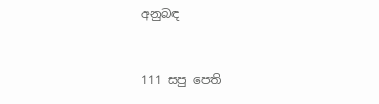අනුබඳ


111 සපු පෙති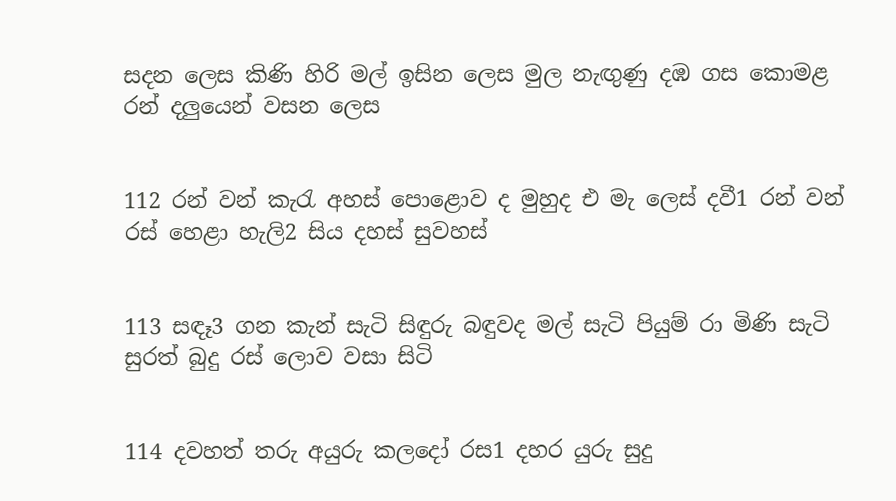සදන ලෙස කිණි හිරි මල් ඉසින ලෙස මුල නැඟුණු දඹ ගස කොමළ රන් දලුයෙන් වසන ලෙස


112 රන් වන් කැරැ අහස් පොළොව ද මුහුද එ මැ ලෙස් දවී1 රන් වන් රස් හෙළා හැලි2 සිය දහස් සුවහස්


113 සඳෑ3 ගන කැන් සැටි සිඳුරු බඳුවද මල් සැටි පියුම් රා මිණි සැටි සුරත් බුදු රස් ලොව වසා සිටි


114 දවහත් තරු අයුරු කලදෝ රස1 දහර යුරු සුදු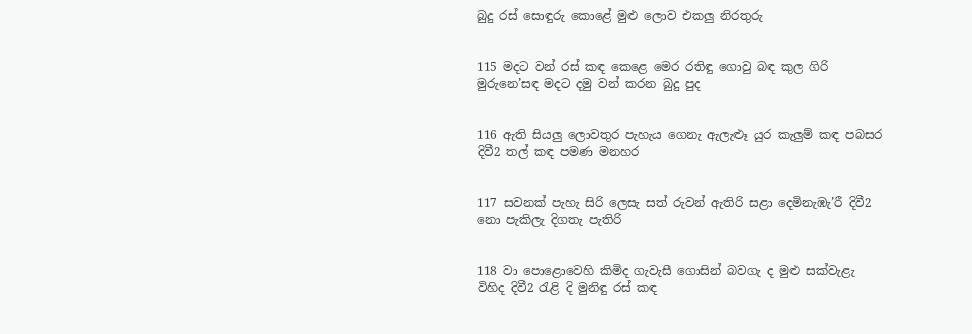බුදු රස් සොඳුරු කොළේ මුළු ලොව එකලු නිරතුරු


115 මදට වන් රස් කඳ කෙළෙ මෙර රතිඳු ගොවු බඳ කුල ගිරි මුරුනෙ’සඳ මදට දමු වන් කරන බුදු පුද


116 ඇති සියලු ලොවතුර පැහැය ගෙනැ ඇලැළූ යුර කැලුම් කඳ පබසර දිවී2 තල් කඳ පමණ මනහර


117 සවනක් පැහැ සිරි ලෙසැ සත් රුවන් ඇතිරි සළා දෙමිනැඹැ’රී දිවී2 නො පැකිලැ දිගතැ පැතිරි


118 වා පොළොවෙහි කිමිද ගැවැසී ගොසින් බවගැ ද මුළු සක්වැළැ විහිද දිවී2 රැළි දි මුනිඳු රස් කඳ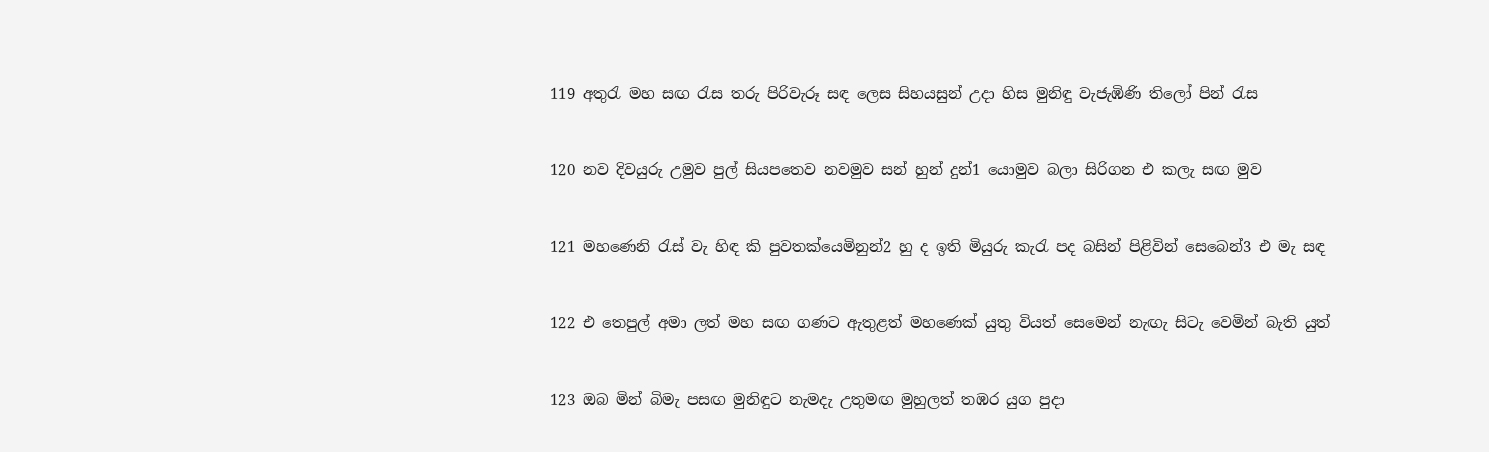119 අතුරැ මහ සඟ රැස තරු පිරිවැරූ සඳ ලෙස සිහයසුන් උදා හිස මුනිඳු වැජැඹිණි තිලෝ පින් රැස


120 නව දිවයුරු උමුව පුල් සියපතෙව නවමුව සන් හුන් දුන්1 යොමුව බලා සිරිගන එ කලැ සඟ මුව


121 මහණෙනි රැස් වැ හිඳ කි පුවතක්යෙමිනුන්2 හු ද ඉති මියුරු කැරැ පද බසින් පිළිවින් සෙබෙන්3 එ මැ සඳ


122 එ තෙපුල් අමා ලත් මහ සඟ ගණට ඇතුළත් මහණෙක් යුතු වියත් සෙමෙන් නැඟැ සිටැ වෙමින් බැති යුත්


123 ඔබ මින් බිමැ පසඟ මුනිඳුට නැමදැ උතුමඟ මුහුලත් තඹර යුග පුදා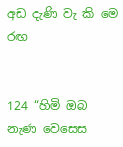අඩ දැණි වැ කි මෙ රඟ


124 “හිමි ඔබ නැණ වෙසෙස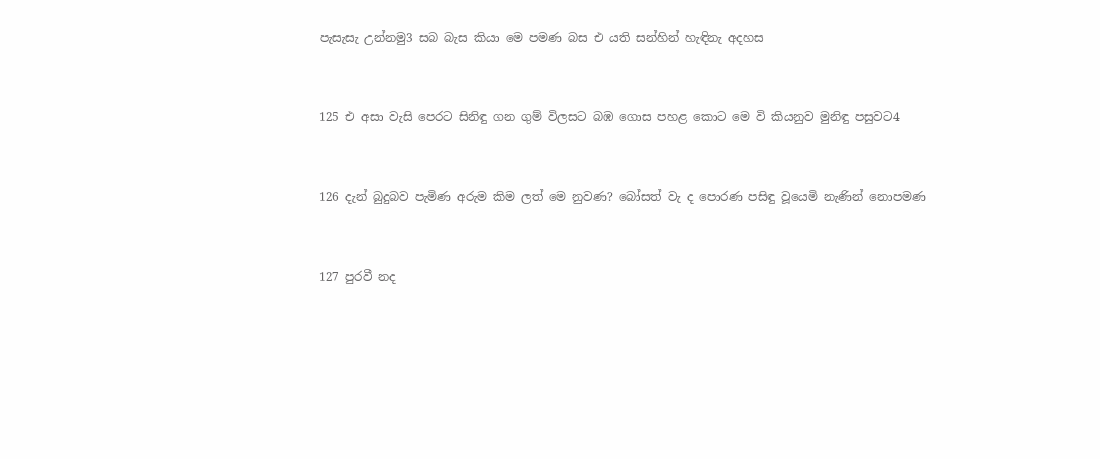පැසැසැ උන්නමු3 සබ බැස කියා මෙ පමණ බස එ යති සන්හින් හැඳිනැ අදහස


125 එ අසා වැසි පෙරට සිනිඳු ගන ගුම් විලසට බඹ ගොස පහළ කොට මෙ වි කියනුව මුනිඳු පසුවට4


126 දැන් බුදුබව පැමිණ අරුම කිම ලත් මෙ නුවණ? බෝසත් වැ ද පොරණ පසිඳු වූයෙමි නැණින් නොපමණ


127 පුරවී නද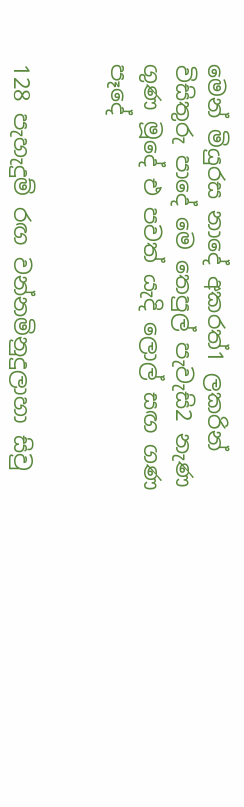මෙන් මියුරස නාදේ අකරත්1 ලකරින් විසිතුරු පාදේ මෙ තෙපුල් පැවැසි2 නැණ ගුණ මූදේ එ පවත් යැදි ලොල් සඟ ගණ පෑදේ


128 පැහැදුම් රඟ වන්නමිනුදුලාහා සිවු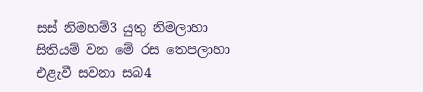සස් නිමහම්3 යුතු නිමලාහා සිතියම් වන මේ රස තෙපලාහා එළැවී සවනා සබ4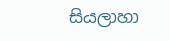සියලාහා